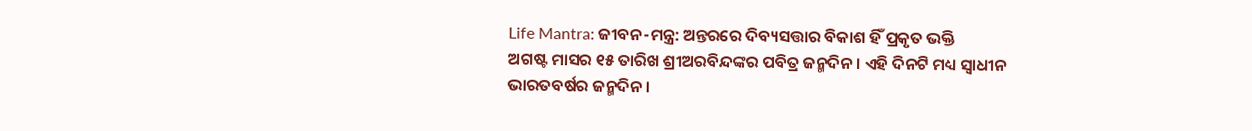Life Mantra: ଜୀବନ-ମନ୍ତ୍ର: ଅନ୍ତରରେ ଦିବ୍ୟସତ୍ତାର ବିକାଶ ହିଁ ପ୍ରକୃତ ଭକ୍ତି
ଅଗଷ୍ଟ ମାସର ୧୫ ତାରିଖ ଶ୍ରୀଅରବିନ୍ଦଙ୍କର ପବିତ୍ର ଜନ୍ମଦିନ। ଏହି ଦିନଟି ମଧ୍ୟ ସ୍ୱାଧୀନ ଭାରତବର୍ଷର ଜନ୍ମଦିନ।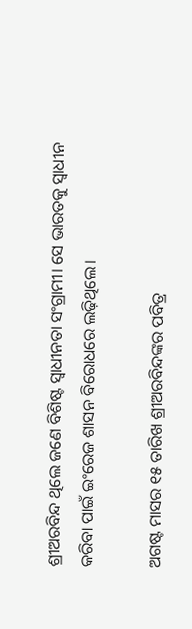ଶ୍ରୀଅରବିନ୍ଦ ଥିଲେ ଜଣେ ବିଶିଷ୍ଟ ସ୍ୱାଧୀନତା ସଂଗ୍ରାମୀ। ସେ ଭାରତକୁ ସ୍ୱାଧୀନ କରିବା ପାଇଁ ଇଂରେଜ ଶାସନ ବିରୋଧରେ ଲଢ଼ିଥିଲେ।

ଅଗଷ୍ଟ ମାସର ୧୫ ତାରିଖ ଶ୍ରୀଅରବିନ୍ଦଙ୍କର ପବିତ୍ର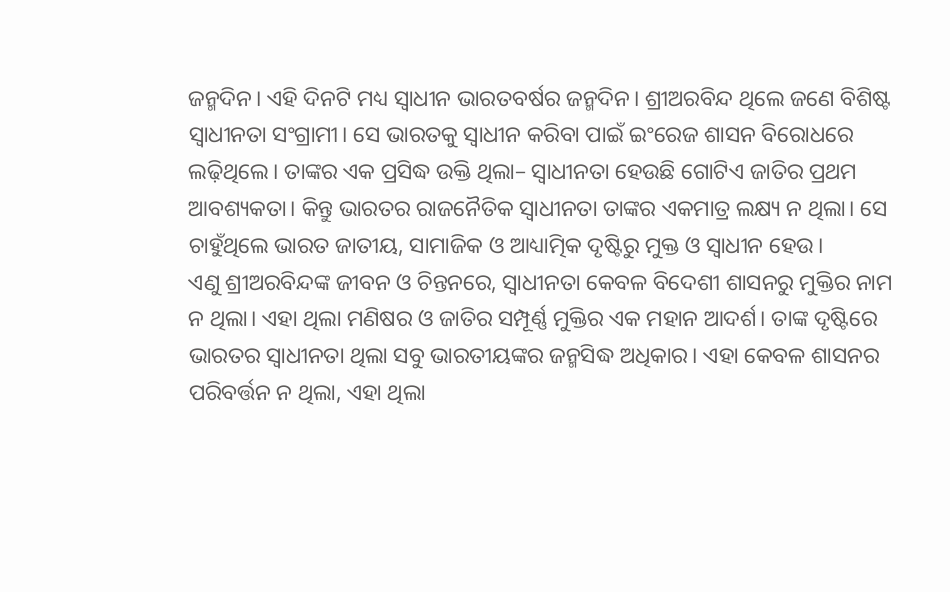ଜନ୍ମଦିନ। ଏହି ଦିନଟି ମଧ୍ୟ ସ୍ୱାଧୀନ ଭାରତବର୍ଷର ଜନ୍ମଦିନ। ଶ୍ରୀଅରବିନ୍ଦ ଥିଲେ ଜଣେ ବିଶିଷ୍ଟ ସ୍ୱାଧୀନତା ସଂଗ୍ରାମୀ। ସେ ଭାରତକୁ ସ୍ୱାଧୀନ କରିବା ପାଇଁ ଇଂରେଜ ଶାସନ ବିରୋଧରେ ଲଢ଼ିଥିଲେ। ତାଙ୍କର ଏକ ପ୍ରସିଦ୍ଧ ଉକ୍ତି ଥିଲା– ସ୍ୱାଧୀନତା ହେଉଛି ଗୋଟିଏ ଜାତିର ପ୍ରଥମ ଆବଶ୍ୟକତା। କିନ୍ତୁ ଭାରତର ରାଜନୈତିକ ସ୍ୱାଧୀନତା ତାଙ୍କର ଏକମାତ୍ର ଲକ୍ଷ୍ୟ ନ ଥିଲା। ସେ ଚାହୁଁଥିଲେ ଭାରତ ଜାତୀୟ, ସାମାଜିକ ଓ ଆଧ୍ୟାତ୍ମିକ ଦୃଷ୍ଟିରୁ ମୁକ୍ତ ଓ ସ୍ୱାଧୀନ ହେଉ।
ଏଣୁ ଶ୍ରୀଅରବିନ୍ଦଙ୍କ ଜୀବନ ଓ ଚିନ୍ତନରେ, ସ୍ବାଧୀନତା କେବଳ ବିଦେଶୀ ଶାସନରୁ ମୁକ୍ତିର ନାମ ନ ଥିଲା। ଏହା ଥିଲା ମଣିଷର ଓ ଜାତିର ସମ୍ପୂର୍ଣ୍ଣ ମୁକ୍ତିର ଏକ ମହାନ ଆଦର୍ଶ। ତାଙ୍କ ଦୃଷ୍ଟିରେ ଭାରତର ସ୍ୱାଧୀନତା ଥିଲା ସବୁ ଭାରତୀୟଙ୍କର ଜନ୍ମସିଦ୍ଧ ଅଧିକାର। ଏହା କେବଳ ଶାସନର ପରିବର୍ତ୍ତନ ନ ଥିଲା, ଏହା ଥିଲା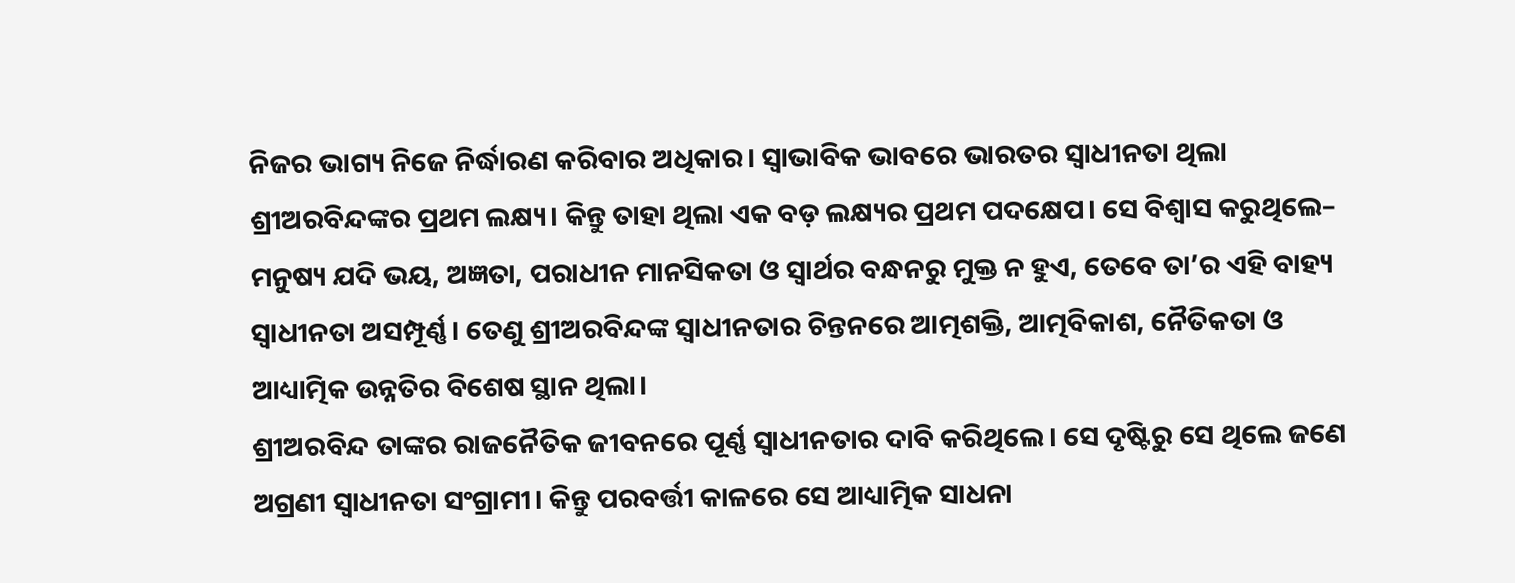ନିଜର ଭାଗ୍ୟ ନିଜେ ନିର୍ଦ୍ଧାରଣ କରିବାର ଅଧିକାର। ସ୍ବାଭାବିକ ଭାବରେ ଭାରତର ସ୍ୱାଧୀନତା ଥିଲା ଶ୍ରୀଅରବିନ୍ଦଙ୍କର ପ୍ରଥମ ଲକ୍ଷ୍ୟ। କିନ୍ତୁ ତାହା ଥିଲା ଏକ ବଡ଼ ଲକ୍ଷ୍ୟର ପ୍ରଥମ ପଦକ୍ଷେପ। ସେ ବିଶ୍ୱାସ କରୁଥିଲେ– ମନୁଷ୍ୟ ଯଦି ଭୟ, ଅଜ୍ଞତା, ପରାଧୀନ ମାନସିକତା ଓ ସ୍ୱାର୍ଥର ବନ୍ଧନରୁ ମୁକ୍ତ ନ ହୁଏ, ତେବେ ତା’ର ଏହି ବାହ୍ୟ ସ୍ୱାଧୀନତା ଅସମ୍ପୂର୍ଣ୍ଣ। ତେଣୁ ଶ୍ରୀଅରବିନ୍ଦଙ୍କ ସ୍ୱାଧୀନତାର ଚିନ୍ତନରେ ଆତ୍ମଶକ୍ତି, ଆତ୍ମବିକାଶ, ନୈତିକତା ଓ ଆଧ୍ୟାତ୍ମିକ ଉନ୍ନତିର ବିଶେଷ ସ୍ଥାନ ଥିଲା।
ଶ୍ରୀଅରବିନ୍ଦ ତାଙ୍କର ରାଜନୈତିକ ଜୀବନରେ ପୂର୍ଣ୍ଣ ସ୍ୱାଧୀନତାର ଦାବି କରିଥିଲେ। ସେ ଦୃଷ୍ଟିରୁ ସେ ଥିଲେ ଜଣେ ଅଗ୍ରଣୀ ସ୍ୱାଧୀନତା ସଂଗ୍ରାମୀ। କିନ୍ତୁ ପରବର୍ତ୍ତୀ କାଳରେ ସେ ଆଧ୍ୟାତ୍ମିକ ସାଧନା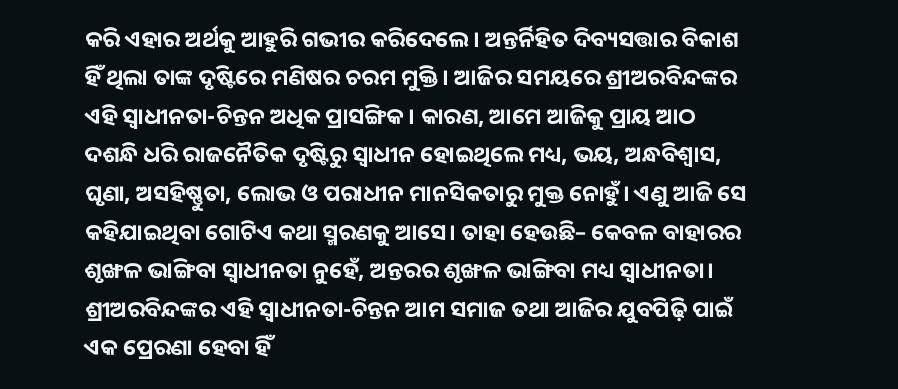କରି ଏହାର ଅର୍ଥକୁ ଆହୁରି ଗଭୀର କରିଦେଲେ। ଅନ୍ତର୍ନିହିତ ଦିବ୍ୟସତ୍ତାର ବିକାଶ ହିଁ ଥିଲା ତାଙ୍କ ଦୃଷ୍ଟିରେ ମଣିଷର ଚରମ ମୁକ୍ତି। ଆଜିର ସମୟରେ ଶ୍ରୀଅରବିନ୍ଦଙ୍କର ଏହି ସ୍ୱାଧୀନତା-ଚିନ୍ତନ ଅଧିକ ପ୍ରାସଙ୍ଗିକ। କାରଣ, ଆମେ ଆଜିକୁ ପ୍ରାୟ ଆଠ ଦଶନ୍ଧି ଧରି ରାଜନୈତିକ ଦୃଷ୍ଟିରୁ ସ୍ୱାଧୀନ ହୋଇଥିଲେ ମଧ୍ୟ, ଭୟ, ଅନ୍ଧବିଶ୍ୱାସ, ଘୃଣା, ଅସହିଷ୍ଣୁତା, ଲୋଭ ଓ ପରାଧୀନ ମାନସିକତାରୁ ମୁକ୍ତ ନୋହୁଁ। ଏଣୁ ଆଜି ସେ କହିଯାଇଥିବା ଗୋଟିଏ କଥା ସ୍ମରଣକୁ ଆସେ। ତାହା ହେଉଛି– କେବଳ ବାହାରର ଶୃଙ୍ଖଳ ଭାଙ୍ଗିବା ସ୍ୱାଧୀନତା ନୁହେଁ, ଅନ୍ତରର ଶୃଙ୍ଖଳ ଭାଙ୍ଗିବା ମଧ୍ୟ ସ୍ୱାଧୀନତା। ଶ୍ରୀଅରବିନ୍ଦଙ୍କର ଏହି ସ୍ୱାଧୀନତା-ଚିନ୍ତନ ଆମ ସମାଜ ତଥା ଆଜିର ଯୁବପିଢ଼ି ପାଇଁ ଏକ ପ୍ରେରଣା ହେବା ହିଁ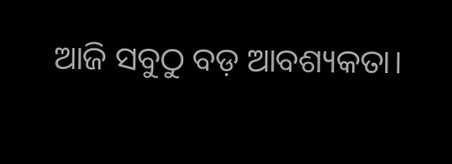ଆଜି ସବୁଠୁ ବଡ଼ ଆବଶ୍ୟକତା।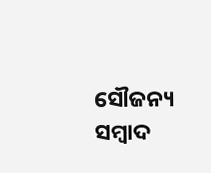ସୌଜନ୍ୟ ସମ୍ବାଦ